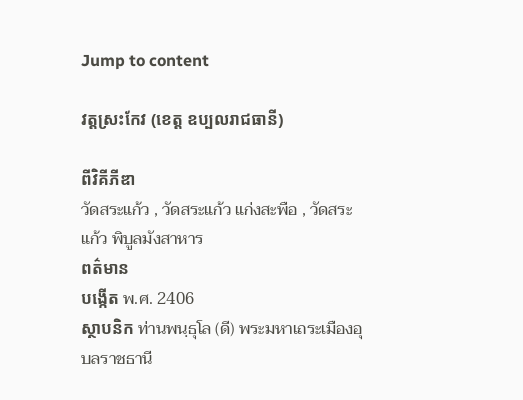Jump to content

វត្តស្រះកែវ (ខេត្ត ឧប្បលរាជធានី)

ពីវិគីភីឌា
วัดสระแก้ว , วัดสระแก้ว แก่งสะพือ , วัดสระแก้ว พิบูลมังสาหาร
ពត៌មាន
បង្កើត พ.ศ. 2406
ស្ថាបនិក ท่านพนฺธุโล (ดี) พระมหาเถระเมืองอุบลราชธานี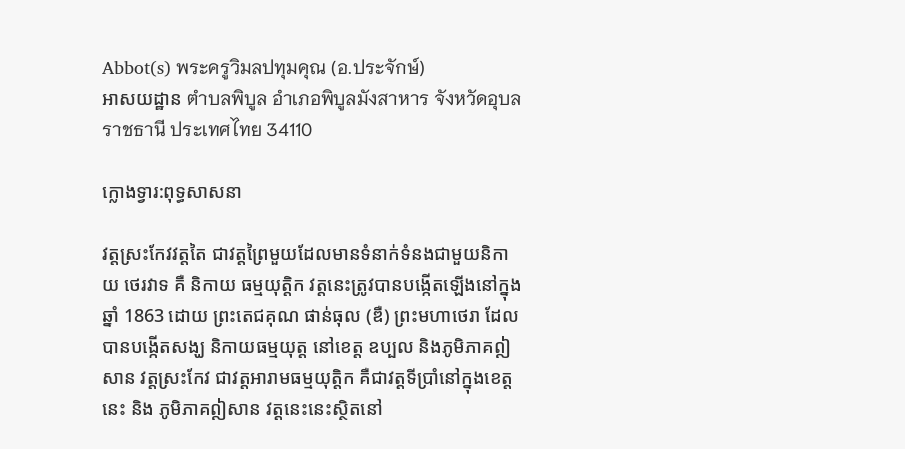Abbot(s) พระครูวิมลปทุมคุณ (อ.ประจักษ์)
អាសយដ្ឋាន ตำบลพิบูล อำเภอพิบูลมังสาหาร จังหวัดอุบลราชธานี ประเทศไทย 34110

ក្លោងទ្វារ:ពុទ្ធសាសនា

វត្តស្រះកែវវត្តតៃ ជាវត្តព្រៃមួយដែលមានទំនាក់ទំនងជាមួយនិកាយ ថេរវាទ គឺ និកាយ ធម្មយុត្តិក វត្តនេះត្រូវបានបង្កើតឡើងនៅក្នុង ឆ្នាំ 1863 ដោយ ព្រះតេជគុណ ផាន់ធុល (ឌឺ) ព្រះមហាថេរា ដែលបានបង្កើតសង្ឃ និកាយធម្មយុត្ត នៅខេត្ត ឧប្បល និងភូមិភាគឦសាន វត្តស្រះកែវ ជាវត្តអារាមធម្មយុត្តិក គឺជាវត្តទីប្រាំនៅក្នុងខេត្ត នេះ និង ភូមិភាគឦសាន វត្តនេះនេះស្ថិតនៅ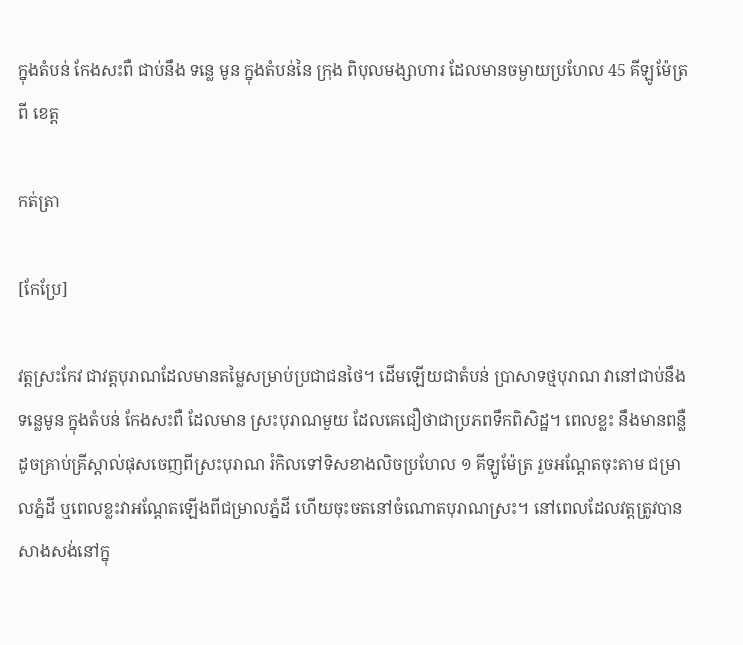ក្នុងតំបន់ កែងសះពឺ ជាប់នឹង ទន្លេ មូន ក្នុងតំបន់នៃ ក្រុង ពិបុលមង្សាហារ ដែលមានចម្ងាយប្រហែល 45 គីឡូម៉ែត្រពី ខេត្ត

កត់ត្រា

[កែប្រែ]

វត្តស្រះកែវ ជាវត្តបុរាណដែលមានតម្លៃសម្រាប់ប្រជាជនថៃ។ ដើមឡើយជាតំបន់ ប្រាសាទថ្មបុរាណ វានៅជាប់នឹង ទន្លេមូន ក្នុងតំបន់ កែងសះពឺ ដែលមាន ស្រះបុរាណមួយ ដែលគេជឿថាជាប្រភពទឹកពិសិដ្ឋ។ ពេលខ្លះ នឹងមានពន្លឺដូចគ្រាប់គ្រីស្តាល់ផុសចេញពីស្រះបុរាណ រំកិលទៅទិសខាងលិចប្រហែល ១ គីឡូម៉ែត្រ រួចអណ្តែតចុះតាម ជម្រាលភ្នំដី ឬពេលខ្លះវាអណ្តែតឡើងពីជម្រាលភ្នំដី ហើយចុះចតនៅចំណោតបុរាណស្រះ។ នៅពេលដែលវត្តត្រូវបានសាងសង់នៅក្នុ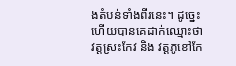ងតំបន់ទាំងពីរនេះ។ ដូច្នេះហើយបានគេដាក់ឈ្មោះថា វត្តស្រះកែវ និង វត្តភូខៅកែ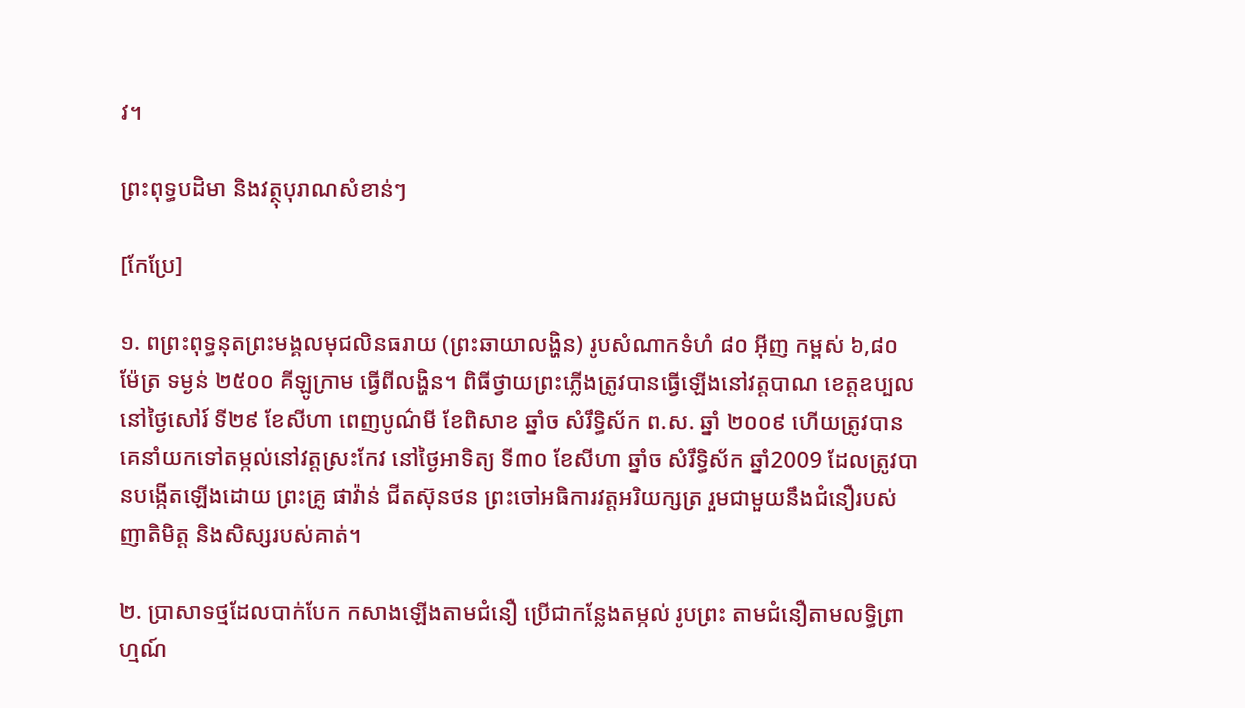វ។

ព្រះពុទ្ធបដិមា និងវត្ថុបុរាណសំខាន់ៗ

[កែប្រែ]

១. ពព្រះពុទ្ធនុតព្រះមង្គលមុជលិនធរាយ (ព្រះឆាយាលង្ហិន) រូបសំណាកទំហំ ៨០ អ៊ីញ កម្ពស់ ៦,៨០ ម៉ែត្រ ទម្ងន់ ២៥០០ គីឡូក្រាម ធ្វើពីលង្ហិន។ ពិធីថ្វាយព្រះភ្លើងត្រូវបានធ្វើឡើងនៅវត្តបាណ ខេត្តឧប្បល នៅថ្ងៃសៅរ៍ ទី២៩ ខែសីហា ពេញបូណ៌មី ខែពិសាខ ឆ្នាំច សំរឹទ្ធិស័ក ព.ស. ឆ្នាំ ២០០៩ ហើយត្រូវបានគេនាំយកទៅតម្កល់នៅវត្តស្រះកែវ នៅថ្ងៃអាទិត្យ ទី៣០ ខែសីហា ឆ្នាំច សំរឹទ្ធិស័ក ឆ្នាំ2009 ដែលត្រូវបានបង្កើតឡើងដោយ ព្រះគ្រូ ផាវ៉ាន់ ជីតស៊ុនថន ព្រះចៅអធិការវត្តអរិយក្សត្រ រួមជាមួយនឹងជំនឿរបស់ញាតិមិត្ត និងសិស្សរបស់គាត់។

២. ប្រាសាទថ្មដែលបាក់បែក កសាងឡើងតាមជំនឿ ប្រើជាកន្លែងតម្កល់ រូបព្រះ តាមជំនឿតាមលទ្ធិព្រាហ្មណ៍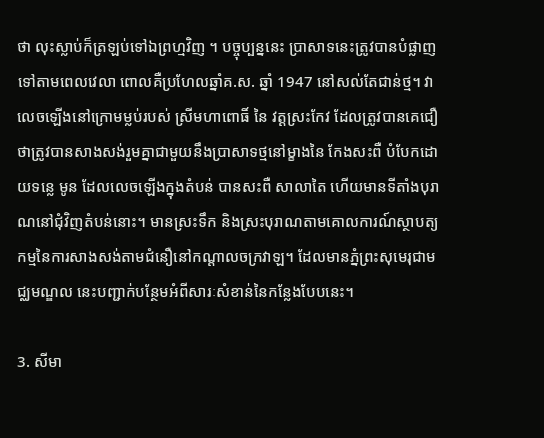ថា លុះស្លាប់ក៏ត្រឡប់ទៅឯព្រហ្មវិញ ។ បច្ចុប្បន្ននេះ ប្រាសាទនេះត្រូវបានបំផ្លាញទៅតាមពេលវេលា ពោលគឺប្រហែលឆ្នាំគ.ស. ឆ្នាំ 1947 នៅសល់តែជាន់ថ្ម។ វាលេចឡើងនៅក្រោមម្លប់របស់ ស្រីមហាពោធិ៍ នៃ វត្តស្រះកែវ ដែលត្រូវបានគេជឿថាត្រូវបានសាងសង់រួមគ្នាជាមួយនឹងប្រាសាទថ្មនៅម្ខាងនៃ កែងសះពឺ បំបែកដោយទន្លេ មូន ដែលលេចឡើងក្នុងតំបន់ បានសះពឺ សាលាតៃ ហើយមានទីតាំងបុរាណនៅជុំវិញតំបន់នោះ។ មានស្រះទឹក និងស្រះបុរាណតាមគោលការណ៍ស្ថាបត្យកម្មនៃការសាងសង់តាមជំនឿនៅកណ្តាលចក្រវាឡ។ ដែលមានភ្នំព្រះសុមេរុជាមជ្ឈមណ្ឌល នេះបញ្ជាក់បន្ថែមអំពីសារៈសំខាន់នៃកន្លែងបែបនេះ។

3. សីមា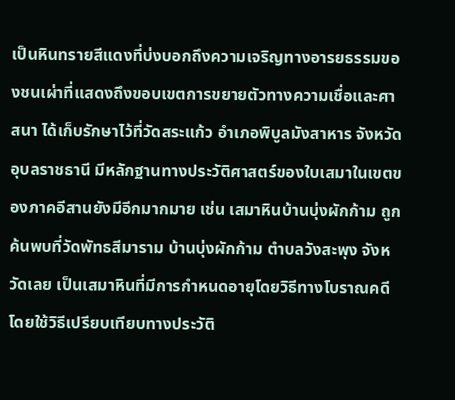เป็นหินทรายสีแดงที่บ่งบอกถึงความเจริญทางอารยธรรมของชนเผ่าที่แสดงถึงขอบเขตการขยายตัวทางความเชื่อและศาสนา ได้เก็บรักษาไว้ที่วัดสระแก้ว อำเภอพิบูลมังสาหาร จังหวัดอุบลราชธานี มีหลักฐานทางประวัติศาสตร์ของใบเสมาในเขตของภาคอีสานยังมีอีกมากมาย เช่น เสมาหินบ้านบุ่งผักก้าม ถูกค้นพบที่วัดพัทธสีมาราม บ้านบุ่งผักก้าม ตำบลวังสะพุง จังหวัดเลย เป็นเสมาหินที่มีการกำหนดอายุโดยวิธีทางโบราณคดี โดยใช้วิธีเปรียบเทียบทางประวัติ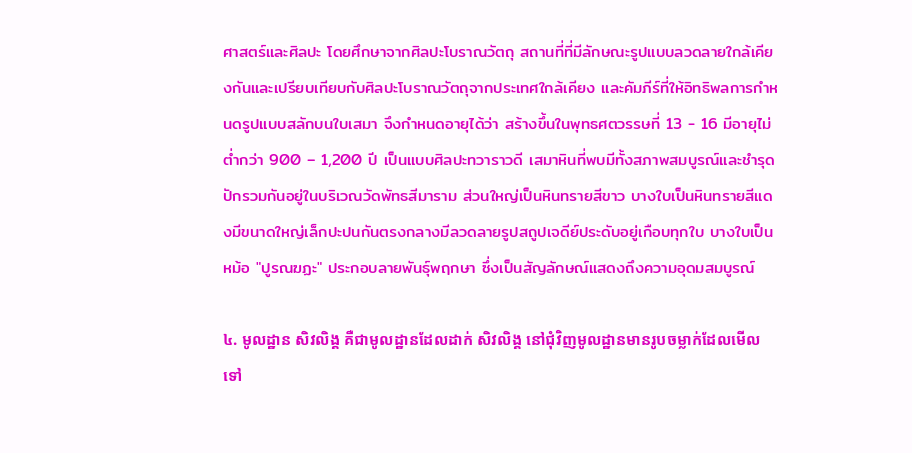ศาสตร์และศิลปะ โดยศึกษาจากศิลปะโบราณวัตถุ สถานที่ที่มีลักษณะรูปแบบลวดลายใกล้เคียงกันและเปรียบเทียบกับศิลปะโบราณวัตถุจากประเทศใกล้เคียง และคัมภีร์ที่ให้อิทธิพลการกำหนดรูปแบบสลักบนใบเสมา จึงกำหนดอายุได้ว่า สร้างขึ้นในพุทธศตวรรษที่ 13 - 16 มีอายุไม่ต่ำกว่า 900 – 1,200 ปี เป็นแบบศิลปะทวาราวดี เสมาหินที่พบมีทั้งสภาพสมบูรณ์และชำรุดปักรวมกันอยู่ในบริเวณวัดพัทธสีมาราม ส่วนใหญ่เป็นหินทรายสีขาว บางใบเป็นหินทรายสีแดงมีขนาดใหญ่เล็กปะปนกันตรงกลางมีลวดลายรูปสถูปเจดีย์ประดับอยู่เกือบทุกใบ บางใบเป็นหม้อ "ปูรณฆฏะ" ประกอบลายพันธุ์พฤกษา ซึ่งเป็นสัญลักษณ์แสดงถึงความอุดมสมบูรณ์

៤. មូលដ្ឋាន សិវលិង្គ គឺជាមូលដ្ឋានដែលដាក់ សិវលិង្គ នៅជុំវិញមូលដ្ឋានមានរូបចម្លាក់ដែលមើលទៅ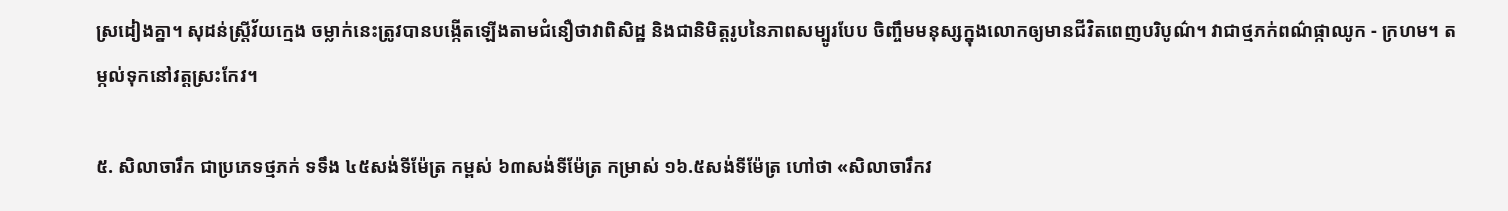ស្រដៀងគ្នា។ សុដន់ស្ត្រីវ័យក្មេង ចម្លាក់នេះត្រូវបានបង្កើតឡើងតាមជំនឿថាវាពិសិដ្ឋ និងជានិមិត្តរូបនៃភាពសម្បូរបែប ចិញ្ចឹមមនុស្សក្នុងលោកឲ្យមានជីវិតពេញបរិបូណ៌។ វាជាថ្មភក់ពណ៌ផ្កាឈូក - ក្រហម។ តម្កល់ទុកនៅវត្តស្រះកែវ។

៥. សិលាចារឹក ជាប្រភេទថ្មភក់ ទទឹង ៤៥សង់ទីម៉ែត្រ កម្ពស់ ៦៣សង់ទីម៉ែត្រ កម្រាស់ ១៦.៥សង់ទីម៉ែត្រ ហៅថា «សិលាចារឹកវ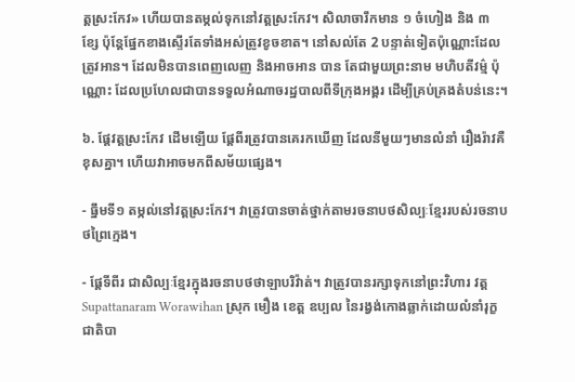ត្តស្រះកែវ» ហើយបានតម្កល់ទុកនៅវត្តស្រះកែវ។ សិលាចារឹកមាន ១ ចំហៀង និង ៣ ខ្សែ ប៉ុន្តែផ្នែកខាងស្ទើរតែទាំងអស់ត្រូវខូចខាត។ នៅសល់តែ 2 បន្ទាត់ទៀតប៉ុណ្ណោះដែលត្រូវអាន។ ដែលមិនបានពេញលេញ និងអាចអាន បាន តែជាមួយព្រះនាម មហិបតីវម្ម៌ ប៉ុណ្ណោះ ដែលប្រហែលជាបានទទួលអំណាចរដ្ឋបាលពីទីក្រុងអង្គរ ដើម្បីគ្រប់គ្រងតំបន់នេះ។

៦. ផ្ដែវត្តស្រះកែវ ដើមឡើយ ផ្ដែពីរត្រូវបានគេរកឃើញ ដែលនីមួយៗមានលំនាំ រឿងរ៉ាវគឺខុសគ្នា។ ហើយវាអាចមកពីសម័យផ្សេង។

- ធ្នឹមទី១ តម្កល់នៅវត្តស្រះកែវ។ វាត្រូវបានចាត់ថ្នាក់តាមរចនាបថសិល្បៈខ្មែររបស់រចនាបថព្រៃក្មេង។

- ផ្ដែទីពីរ ជាសិល្បៈខ្មែរក្នុងរចនាបថថាឡាបរិវ៉ាត់។ វាត្រូវបានរក្សាទុកនៅព្រះវិហារ វត្ត Supattanaram Worawihan ស្រុក មឿង ខេត្ត ឧប្បល នៃរង្វង់កោងឆ្លាក់ដោយលំនាំរុក្ខជាតិបា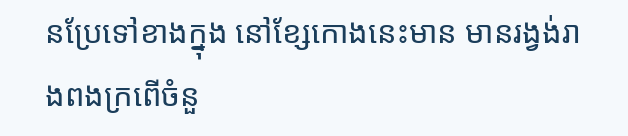នប្រែទៅខាងក្នុង នៅខ្សែកោងនេះមាន មានរង្វង់រាងពងក្រពើចំនួ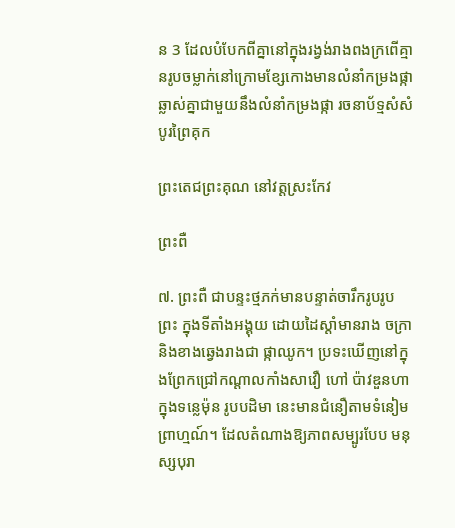ន 3 ដែលបំបែកពីគ្នានៅក្នុងរង្វង់រាងពងក្រពើគ្មានរូបចម្លាក់នៅក្រោមខ្សែកោងមានលំនាំកម្រងផ្កាឆ្លាស់គ្នាជាមួយនឹងលំនាំកម្រងផ្កា រចនាប័ទ្មសំសំបូរព្រៃគុក

ព្រះតេជព្រះគុណ នៅវត្តស្រះកែវ

ព្រះពឺ

៧. ព្រះពឺ ជាបន្ទះថ្មភក់មានបន្ទាត់ចារឹករូបរូប ព្រះ ក្នុងទីតាំងអង្គុយ ដោយដៃស្តាំមានរាង ចក្រា និងខាងឆ្វេងរាងជា ផ្កាឈូក។ ប្រទះឃើញនៅក្នុងព្រែកជ្រៅកណ្តាលកាំងសាវឿ ហៅ ប៉ាវឌួនហា ក្នុងទន្លេម៉ុន រូបបដិមា នេះមានជំនឿតាមទំនៀមព្រាហ្មណ៍។ ដែលតំណាងឱ្យភាពសម្បូរបែប មនុស្សបុរា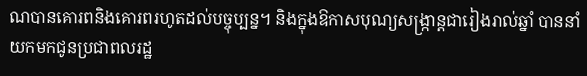ណបានគោរពនិងគោរពរហូតដល់បច្ចុប្បន្ន។ និងក្នុងឱកាសបុណ្យសង្ក្រាន្តជារៀងរាល់ឆ្នាំ បាននាំយកមកជូនប្រជាពលរដ្ឋ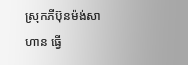ស្រុកភីប៊ុនម៉ង់សាហាន ធ្វើ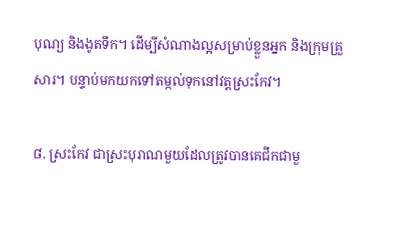បុណ្យ និងងូតទឹក។ ដើម្បីសំណាងល្អសម្រាប់ខ្លួនអ្នក និងក្រុមគ្រួសារ។ បន្ទាប់មកយកទៅតម្កល់ទុកនៅវត្តស្រះកែវ។

៨. ស្រះកែវ ជាស្រះបុរាណមួយដែលត្រូវបានគេជីកជាមួ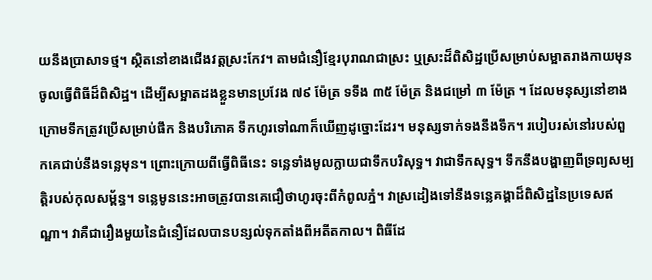យនឹងប្រាសាទថ្ម។ ស្ថិតនៅខាងជើងវត្តស្រះកែវ។ តាមជំនឿខ្មែរបុរាណជាស្រះ ឬស្រះដ៏ពិសិដ្ឋប្រើសម្រាប់សម្អាតរាងកាយមុនចូលធ្វើពិធីដ៏ពិសិដ្ឋ។ ដើម្បីសម្អាតដងខ្លួនមានប្រវែង ៧៩ ម៉ែត្រ ទទឹង ៣៥ ម៉ែត្រ និងជម្រៅ ៣ ម៉ែត្រ ។ ដែលមនុស្សនៅខាងក្រោមទឹកត្រូវប្រើសម្រាប់ផឹក និងបរិភោគ ទឹកហូរទៅណាក៏ឃើញដូច្នោះដែរ។ មនុស្សទាក់ទងនឹងទឹក។ របៀបរស់នៅរបស់ពួកគេជាប់នឹងទន្លេមុន។ ព្រោះក្រោយពីធ្វើពិធីនេះ ទន្លេទាំងមូលក្លាយជាទឹកបរិសុទ្ធ។ វាជាទឹកសុទ្ធ។ ទឹកនឹងបង្ហាញពីទ្រព្យសម្បត្តិរបស់កុលសម្ព័ន្ធ។ ទន្លេមូននេះអាចត្រូវបានគេជឿថាហូរចុះពីកំពូលភ្នំ។ វាស្រដៀងទៅនឹងទន្លេគង្គាដ៏ពិសិដ្ឋនៃប្រទេសឥណ្ឌា។ វាគឺជារឿងមួយនៃជំនឿដែលបានបន្សល់ទុកតាំងពីអតីតកាល។ ពិធីដែ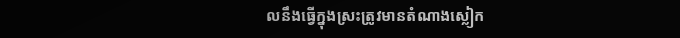លនឹងធ្វើក្នុងស្រះត្រូវមានតំណាងស្លៀក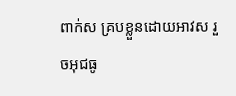ពាក់ស គ្របខ្លួនដោយអាវស រួចអុជធូ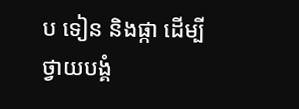ប ទៀន និងផ្កា ដើម្បីថ្វាយបង្គំ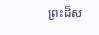ព្រះដ៏ស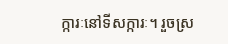ក្ការៈនៅទីសក្ការៈ។ រួចស្រ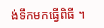ង់ទឹកមកធ្វើពិធី ។